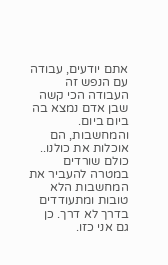אתם יודעים, עבודה עם הנפש זה העבודה הכי קשה שבן אדם נמצא בה ביום ביום. והמחשבות, הם אוכלות את כולנו..
כולם שורדים במטרה להעביר את המחשבות הלא טובות ומתעודדים בדרך לא דרך. כן גם אני כזו.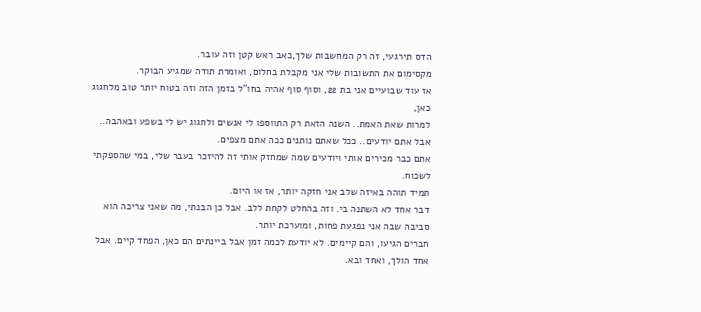הדס תירגעי, זה רק המחשבות שלך,כאב ראש קטן וזה עובר.
מקסימום את התשובות שלי אני מקבלת בחלום, ואומרת תודה שמגיע הבוקר.
אז עוד שבועיים אני בת 22, וסוף סוף אהיה בחו"ל בזמן הזה וזה בטוח יותר טוב מלחגוג כאן,
למרות שאת האמת.. השנה הזאת רק התווספו לי אנשים ולחגוג יש לי בשפע ובאהבה..
אבל אתם יודעים.. ככל שאתם נותנים ככה אתם מצפים.
אתם כבר מכירים אותי ויודעים שמה שמחזק אותי זה להיזכר בעבר שלי, במי שהספקתי לשכוח.
תמיד תוהה באיזה שלב אני חזקה יותר, אז או היום.
דבר אחד לא השתנה בי. וזה בהחלט לקחת ללב. אבל כן הבנתי, מה שאני צריכה הוא סביבה שבה אני נפגעת פחות, ומוערכת יותר.
חברים הגיעו, והם קיימים. לא יודעת לכמה זמן אבל ביינתים הם כאן, הפחד קיים. אבל אחד הולך, ואחד ובא.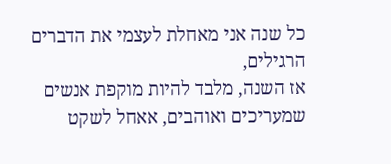כל שנה אני מאחלת לעצמי את הדברים הרגילים,
אז השנה, מלבד להיות מוקפת אנשים שמעריכים ואוהבים, אאחל לשקט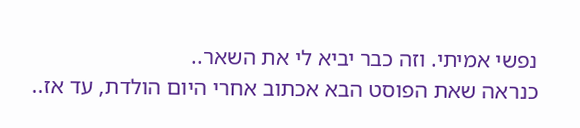נפשי אמיתי. וזה כבר יביא לי את השאר..
כנראה שאת הפוסט הבא אכתוב אחרי היום הולדת, עד אז..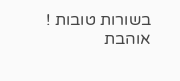בשורות טובות ! אוהבת